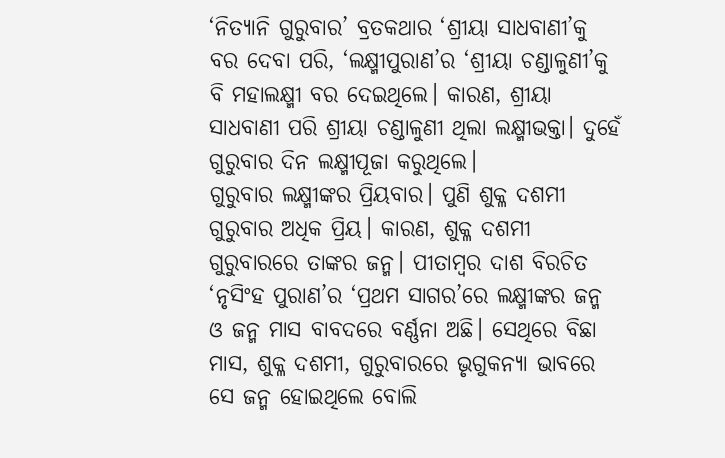‘ନିତ୍ୟାନି ଗୁରୁବାର’ ବ୍ରତକଥାର ‘ଶ୍ରୀୟା ସାଧବାଣୀ’କୁ ବର ଦେବା ପରି, ‘ଲକ୍ଷ୍ମୀପୁରାଣ’ର ‘ଶ୍ରୀୟା ଚଣ୍ଡାଳୁଣୀ’କୁ ବି ମହାଲକ୍ଷ୍ମୀ ବର ଦେଇଥିଲେ। କାରଣ, ଶ୍ରୀୟା ସାଧବାଣୀ ପରି ଶ୍ରୀୟା ଚଣ୍ଡାଳୁଣୀ ଥିଲା ଲକ୍ଷ୍ମୀଭକ୍ତା। ଦୁହେଁ ଗୁରୁବାର ଦିନ ଲକ୍ଷ୍ମୀପୂଜା କରୁଥିଲେ।
ଗୁରୁବାର ଲକ୍ଷ୍ମୀଙ୍କର ପ୍ରିୟବାର। ପୁଣି ଶୁକ୍ଳ ଦଶମୀ ଗୁରୁବାର ଅଧିକ ପ୍ରିୟ। କାରଣ, ଶୁକ୍ଳ ଦଶମୀ ଗୁରୁବାରରେ ତାଙ୍କର ଜନ୍ମ। ପୀତାମ୍ବର ଦାଶ ବିରଚିତ ‘ନୃସିଂହ ପୁରାଣ’ର ‘ପ୍ରଥମ ସାଗର’ରେ ଲକ୍ଷ୍ମୀଙ୍କର ଜନ୍ମ ଓ ଜନ୍ମ ମାସ ବାବଦରେ ବର୍ଣ୍ଣନା ଅଛି। ସେଥିରେ ବିଛା ମାସ, ଶୁକ୍ଳ ଦଶମୀ, ଗୁରୁବାରରେ ଭୃଗୁକନ୍ୟା ଭାବରେ ସେ ଜନ୍ମ ହୋଇଥିଲେ ବୋଲି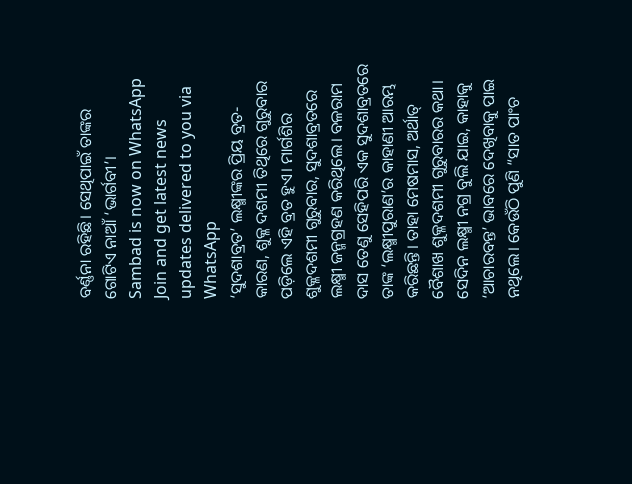ବର୍ଣ୍ଣନା ରହିଛି। ସେଥିପାଇଁ ତାଙ୍କର ଗୋଟିଏ ନାଆଁ ‘ଭାର୍ଗବୀ’।
Sambad is now on WhatsApp
Join and get latest news updates delivered to you via WhatsApp
‘ସୁଦଶାବ୍ରତ’ ଲକ୍ଷ୍ମୀଙ୍କର ପ୍ରିୟ ବ୍ରତ- କାରଣ, ଶୁକ୍ଳ ଦଶମୀ ତିଥିରେ ଗୁରୁବାର ପଡ଼ିଲେ ଏହି ବ୍ରତ ହୁଏ। ମାର୍ଗଶିର ଶୁକ୍ଳଦଶମୀ ଗୁରୁବାର, ସୁଦଶାବ୍ରତରେ ଲକ୍ଷ୍ମୀ ଜନ୍ମଗ୍ରହଣ କରିଥିଲେ। ବଳରାମ ଦାସ ତେଣୁ ସେହିପରି ଏକ ସୁଦଶାବ୍ରତରେ ତାଙ୍କ ‘ଲକ୍ଷ୍ମୀପୁରାଣ’ର କାହାଣୀ ଆରମ୍ଭ କରିଛନ୍ତି। ତାହା ମେଷମାସ, ଅର୍ଥାତ୍ ବୈଶାଖ ଶୁକ୍ଳଦଶମୀ ଗୁରୁବାରର କଥା।
ସେଦିନ ଲକ୍ଷ୍ମୀ ନଗ୍ର ବୁଲି ଯାଇ, କାହାକୁ ‘ଆଚାରବନ୍ତ’ ଭାବରେ ଦେଖିବାକୁ ପାଇ ନଥିଲେ। କେଉଁଠି ପୁଣି “ସାତ ପାଂଚ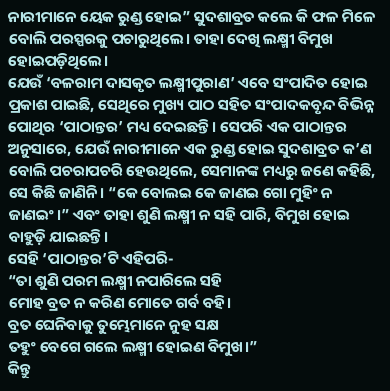ନାରୀମାନେ ୟେକ ରୁଣ୍ଡ ହୋଇ” ସୁଦଶାବ୍ରତ କଲେ କି ଫଳ ମିଳେ ବୋଲି ପରସ୍ପରକୁ ପଚାରୁଥିଲେ। ତାହା ଦେଖି ଲକ୍ଷ୍ମୀ ବିମୁଖ ହୋଇପଡ଼ିଥିଲେ।
ଯେଉଁ ‘ବଳରାମ ଦାସକୃତ ଲକ୍ଷ୍ମୀପୁରାଣ’ ଏବେ ସଂପାଦିତ ହୋଇ ପ୍ରକାଶ ପାଇଛି, ସେଥିରେ ମୁଖ୍ୟ ପାଠ ସହିତ ସଂପାଦକବୃନ୍ଦ ବିଭିନ୍ନ ପୋଥିର ‘ପାଠାନ୍ତର’ ମଧ୍ୟ ଦେଇଛନ୍ତି। ସେପରି ଏକ ପାଠାନ୍ତର ଅନୁସାରେ, ଯେଉଁ ନାରୀମାନେ ଏକ ରୁଣ୍ଡ ହୋଇ ସୁଦଶାବ୍ରତ କ’ଣ ବୋଲି ପଚରାପଚରି ହେଉଥିଲେ, ସେମାନଙ୍କ ମଧ୍ୟରୁ ଜଣେ କହିଛି, ସେ କିଛି ଜାଣିନି। “କେ ବୋଲଇ କେ ଜାଣଇ ଗୋ ମୁହିଂ ନ ଜାଣଇଂ।” ଏବଂ ତାହା ଶୁଣି ଲକ୍ଷ୍ମୀ ନ ସହି ପାରି, ବିମୁଖ ହୋଇ ବାହୁଡ଼ି ଯାଇଛନ୍ତି।
ସେହି ‘ପାଠାନ୍ତର’ଟି ଏହିପରି-
“ତା ଶୁଣି ପରମ ଲକ୍ଷ୍ମୀ ନପାରିଲେ ସହି
ମୋହ ବ୍ରତ ନ କରିଣ ମୋତେ ଗର୍ବ ବହି।
ବ୍ରତ ଘେନିବାକୁ ତୁମ୍ଭେମାନେ ନୁହ ସକ୍ଷ
ତହୁଂ ବେଗେ ଗଲେ ଲକ୍ଷ୍ମୀ ହୋଇଣ ବିମୁଖ।”
କିନ୍ତୁ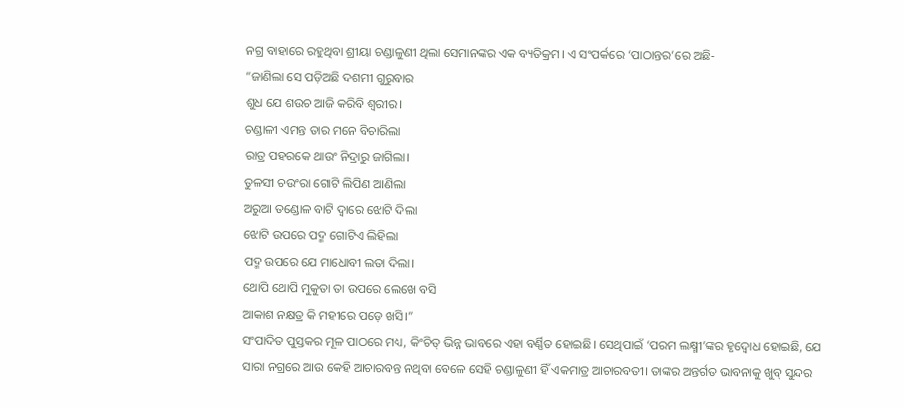ନଗ୍ର ବାହାରେ ରହୁଥିବା ଶ୍ରୀୟା ଚଣ୍ଡାଳୁଣୀ ଥିଲା ସେମାନଙ୍କର ଏକ ବ୍ୟତିକ୍ରମ। ଏ ସଂପର୍କରେ ‘ପାଠାନ୍ତର’ରେ ଅଛି-
“ଜାଣିଲା ସେ ପଡ଼ିଅଛି ଦଶମୀ ଗୁରୁବାର
ଶୁଧ ଯେ ଶଉଚ ଆଜି କରିବି ଶ୍ୱରୀର।
ଚଣ୍ଡାଳୀ ଏମନ୍ତ ତାର ମନେ ବିଚାରିଲା
ରାତ୍ର ପହରକେ ଥାଉଂ ନିଦ୍ରାରୁ ଜାଗିଲା।
ତୁଳସୀ ଚଉଂରା ଗୋଟି ଲିପିଣ ଆଣିଲା
ଅରୁଆ ତଣ୍ଡୋଳ ବାଟି ଦ୍ୱାରେ ଝୋଟି ଦିଲା
ଝୋଟି ଉପରେ ପଦ୍ମ ଗୋଟିଏ ଲିହିଲା
ପଦ୍ମ ଉପରେ ଯେ ମାଧୋବୀ ଲତା ଦିଲା।
ଥୋପି ଥୋପି ମୁକୁତା ତା ଉପରେ ଲେଖେ ବସି
ଆକାଶ ନକ୍ଷତ୍ର କି ମହୀରେ ପଡ଼େ ଖସି।”
ସଂପାଦିତ ପୁସ୍ତକର ମୂଳ ପାଠରେ ମଧ୍ୟ, କିଂଚିତ୍ ଭିନ୍ନ ଭାବରେ ଏହା ବର୍ଣ୍ଣିତ ହୋଇଛି। ସେଥିପାଇଁ ‘ପରମ ଲକ୍ଷ୍ମୀ’ଙ୍କର ହୃଦ୍ବୋଧ ହୋଇଛି, ଯେ ସାରା ନଗ୍ରରେ ଆଉ କେହି ଆଚାରବନ୍ତ ନଥିବା ବେଳେ ସେହି ଚଣ୍ଡାଳୁଣୀ ହିଁ ଏକମାତ୍ର ଆଚାରବତୀ। ତାଙ୍କର ଅନ୍ତର୍ଗତ ଭାବନାକୁ ଖୁବ୍ ସୁନ୍ଦର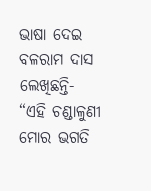ଭାଷା ଦେଇ ବଳରାମ ଦାସ ଲେଖିଛନ୍ତି-
“ଏହି ଚଣ୍ଡାଳୁଣୀ ମୋର ଭଗତି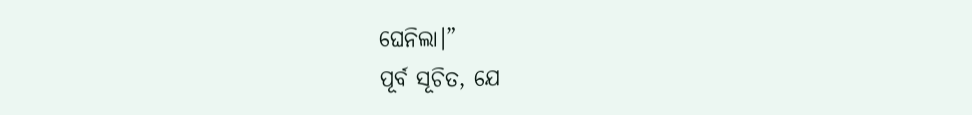ଘେନିଲା।”
ପୂର୍ବ ସୂଚିତ, ଯେ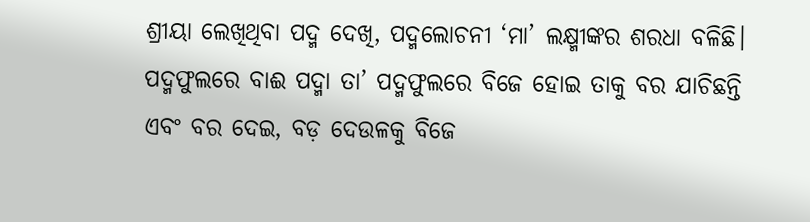ଶ୍ରୀୟା ଲେଖିଥିବା ପଦ୍ମ ଦେଖି, ପଦ୍ମଲୋଚନୀ ‘ମା’ ଲକ୍ଷ୍ମୀଙ୍କର ଶରଧା ବଳିଛି। ପଦ୍ମଫୁଲରେ ବାଈ ପଦ୍ମା ତା’ ପଦ୍ମଫୁଲରେ ବିଜେ ହୋଇ ତାକୁ ବର ଯାଚିଛନ୍ତି ଏବଂ ବର ଦେଇ, ବଡ଼ ଦେଉଳକୁ ବିଜେ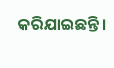କରିଯାଇଛନ୍ତି।